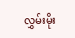လွှမ်းမိုး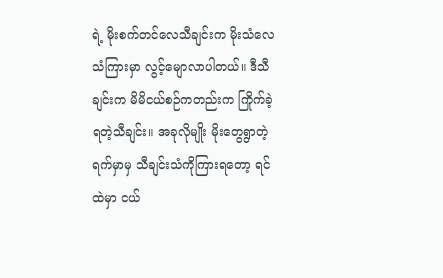ရဲ့ မိုးစက်တင်လေသီချင်းက မိုးသံလေသံကြားမှာ လွင့်မျောလာပါတယ်။ ဒီသီချင်းက မိမိငယ်စဉ်ကတည်းက ကြိုက်ခဲ့ရတဲ့သီချင်း။ အခုလိုမျိုး မိုးတွေရွာတဲ့ရက်မှာမှ သီချင်းသံကိုကြားရတော့ ရင်ထဲမှာ ငယ်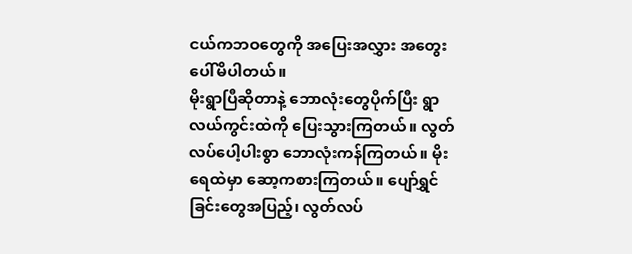ငယ်ကဘဝတွေကို အပြေးအလွှား အတွေးပေါ်မိပါတယ်။
မိုးရွာပြီဆိုတာနဲ့ ဘောလုံးတွေပိုက်ပြီး ရွာလယ်ကွင်းထဲကို ပြေးသွားကြတယ်။ လွတ်လပ်ပေါ့ပါးစွာ ဘောလုံးကန်ကြတယ်။ မိုးရေထဲမှာ ဆော့ကစားကြတယ်။ ပျော်ရွှင်ခြင်းတွေအပြည့်၊ လွတ်လပ်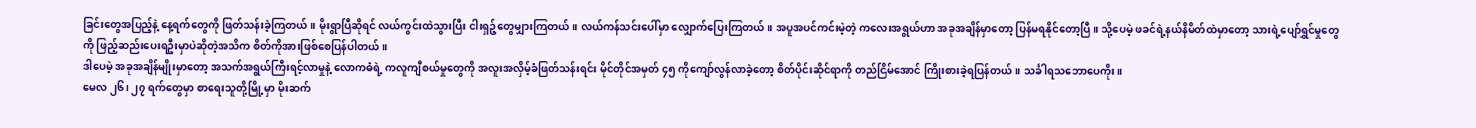ခြင်းတွေအပြည့်နဲ့ နေ့ရက်တွေကို ဖြတ်သန်းခဲ့ကြတယ်။ မိုးရွာပြီဆိုရင် လယ်ကွင်းထဲသွားပြီး ငါးရှဉ့်တွေမျှားကြတယ်။ လယ်ကန်သင်းပေါ်မှာ လျှောက်ပြေးကြတယ်။ အပူအပင်ကင်းမဲ့တဲ့ ကလေးအရွယ်ဟာ အခုအချိန်မှာတော့ ပြန်မရနိုင်တော့ပြီ။ သို့ပေမဲ့ ဖခင်ရဲ့နယ်နိမိတ်ထဲမှာတော့ သားရဲ့ပျော်ရွှင်မှုတွေကို ဖြည့်ဆည်းပေးရဦးမှာပဲဆိုတဲ့အသိက စိတ်ကိုအားဖြစ်စေပြန်ပါတယ်။
ဒါပေမဲ့ အခုအချိန်မျိုးမှာတော့ အသက်အရွယ်ကြီးရင့်လာမှုနဲ့ လောကဓံရဲ့ ကလူကျီစယ်မှုတွေကို အလူးအလှိမ့်ခံဖြတ်သန်းရင်း မိုင်တိုင်အမှတ် ၄၅ ကိုကျော်လွန်လာခဲ့တော့ စိတ်ပိုင်းဆိုင်ရာကို တည်ငြိမ်အောင် ကြိုးစားခဲ့ရပြန်တယ်။ သင်္ခါရသဘောပေကိုး။
မေလ ၂၆၊ ၂၇ ရက်တွေမှာ စာရေးသူတို့မြို့မှာ မိုးဆက်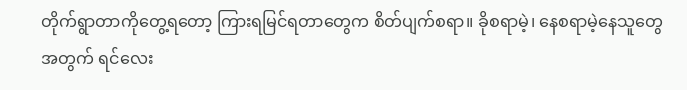တိုက်ရွာတာကိုတွေ့ရတော့ ကြားရမြင်ရတာတွေက စိတ်ပျက်စရာ။ ခိုစရာမဲ့၊ နေစရာမဲ့နေသူတွေအတွက် ရင်လေး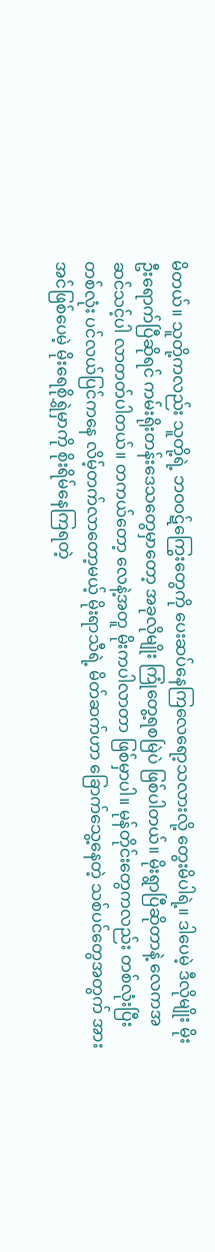မိတယ်။ သူတို့ကလည်း သူတို့ရဲ့ ဘဝဝဋ်ကြွေးတွေကို ပေးဆပ်နေကြလေရော့သလားလို့ တွေးမိပါရဲ့။ ဒါပေမဲ့ ဒီလိုမျိုး မိုးဦးရောက်ပြီဆိုရင် ကမ်းရိုးတန်းဒေသတွေမှာတော့ အခုလိုမျိုး ကြုံတွေ့ရစမြဲပဲ ဖြစ်ပါတယ်။ မိုးရွာပြီဆိုတာနဲ့ လေကအဆင်သင့်ပါ လာတတ်ပါတယ်။ တကယ်တော့ လေနဲ့အတူ မိုးကပါလာတာ ဖြစ်မှာပါ။ မုန်တိုင်းတွေကလည်း တစ်လုံးပြီးတစ်လုံး ပင်လယ်ပြင်ကနေ လိမ့်တက်လာတော့မယ့် မိုးရာသီရဲ့ မိတ်ဆက်ဟာ ခြောက်သွေ့နေတဲ့ သစ်ပင်တွေအတွက် အားအင်ဖြစ်ပေမဲ့ မိုးရေစိုရွှဲမှာကို စိုးရိမ်နေကြရတဲ့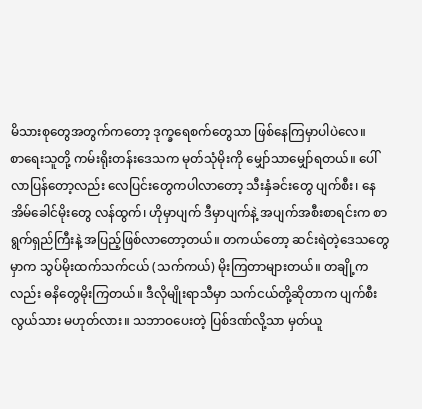မိသားစုတွေအတွက်ကတော့ ဒုက္ခရေစက်တွေသာ ဖြစ်နေကြမှာပါပဲလေ။
စာရေးသူတို့ ကမ်းရိုးတန်းဒေသက မုတ်သုံမိုးကို မျှော်သာမျှော်ရတယ်။ ပေါ်လာပြန်တော့လည်း လေပြင်းတွေကပါလာတော့ သီးနှံခင်းတွေ ပျက်စီး၊ နေအိမ်ခေါင်မိုးတွေ လန်ထွက်၊ ဟိုမှာပျက် ဒီမှာပျက်နဲ့ အပျက်အစီးစာရင်းက စာရွက်ရှည်ကြီးနဲ့ အပြည့်ဖြစ်လာတော့တယ်။ တကယ်တော့ ဆင်းရဲတဲ့ဒေသတွေမှာက သွပ်မိုးထက်သက်ငယ် (သက်ကယ်) မိုးကြတာများတယ်။ တချို့ကလည်း ဓနိတွေမိုးကြတယ်။ ဒီလိုမျိုးရာသီမှာ သက်ငယ်တို့ဆိုတာက ပျက်စီးလွယ်သား မဟုတ်လား။ သဘာဝပေးတဲ့ ပြစ်ဒဏ်လို့သာ မှတ်ယူ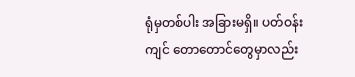ရုံမှတစ်ပါး အခြားမရှိ။ ပတ်ဝန်းကျင် တောတောင်တွေမှာလည်း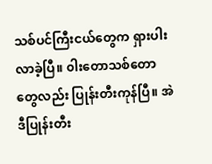သစ်ပင်ကြီးငယ်တွေက ရှားပါးလာခဲ့ပြီ။ ၀ါးတောသစ်တောတွေလည်း ပြုန်းတီးကုန်ပြီ။ အဲဒီပြုန်းတီး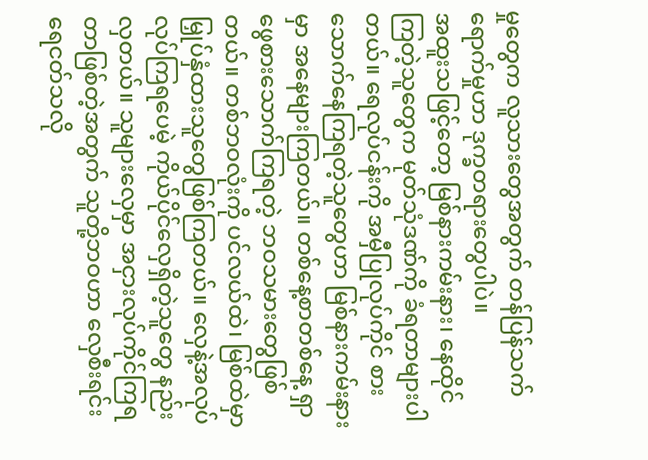မှုတွေက လူသားတွေအတွက် တန်ပြန်သက်ရောက်မှုဟာ ဒုက္ခတရားတွေပါပဲ။
အထူးသဖြင့်တော့ မြစ်နားကမ်းနား၊ နေထိုင်ကြတဲ့သူတွေက မုတ်သုံဒဏ်ကို ခံရတာများပါတယ်။ ရေလုပ်ငန်းကို အမှီပြုလုပ်ကိုင် စားသောက်နေကြရတဲ့သူတွေဟာ မြစ်နားကမ်းနားမှာ အနေများကြတယ်။ တစ်နေ့စာတစ်နေ့ ရှာဖွေစားသောက်ကြရတဲ့ ဘဝသမားတွေဖြစ်တယ်။ တစ်ဘဝလုံးကို ပင်လယ်ထဲ၊ မြစ်ထဲမှာ မြှုပ်နှံထားသူတွေဖြစ်ကြတယ်။ လှေနဲ့အလုပ်လုပ်ကြရပေမဲ့ ကိုယ်ပိုင်လှေရှိတဲ့သူတွေ နည်းလှတယ်။ သူများလှေမှာ အငှားလုပ်ကိုင်ကြရတာဖြစ်တဲ့အတွက် သူတို့ဘဝဟာ လှေစီးရင်း ရေငတ်သလို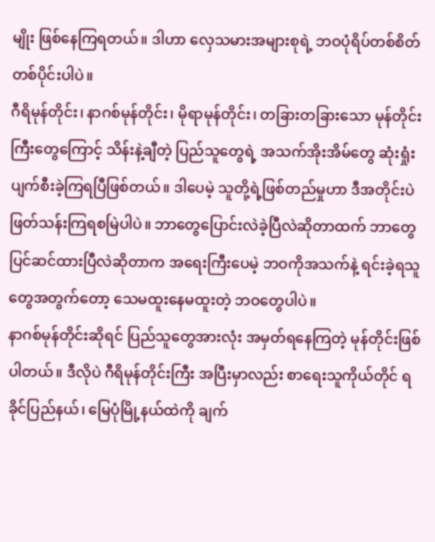မျိုး ဖြစ်နေကြရတယ်။ ဒါဟာ လှေသမားအများစုရဲ့ ဘဝပုံရိပ်တစ်စိတ်တစ်ပိုင်းပါပဲ။
ဂီရိမုန်တိုင်း၊ နာဂစ်မုန်တိုင်း၊ မိုရာမုန်တိုင်း၊ တခြားတခြားသော မုန်တိုင်းကြီးတွေကြောင့် သိန်းနဲ့ချီတဲ့ ပြည်သူတွေရဲ့ အသက်အိုးအိမ်တွေ ဆုံးရှုံးပျက်စီးခဲ့ကြရပြီဖြစ်တယ်။ ဒါပေမဲ့ သူတို့ရဲ့ဖြစ်တည်မှုဟာ ဒီအတိုင်းပဲဖြတ်သန်းကြရစမြဲပါပဲ။ ဘာတွေပြောင်းလဲခဲ့ပြီလဲဆိုတာထက် ဘာတွေပြင်ဆင်ထားပြီလဲဆိုတာက အရေးကြီးပေမဲ့ ဘဝကိုအသက်နဲ့ ရင်းခဲ့ရသူတွေအတွက်တော့ သေမထူးနေမထူးတဲ့ ဘဝတွေပါပဲ။
နာဂစ်မုန်တိုင်းဆိုရင် ပြည်သူတွေအားလုံး အမှတ်ရနေကြတဲ့ မုန်တိုင်းဖြစ်ပါတယ်။ ဒီလိုပဲ ဂီရိမုန်တိုင်းကြီး အပြီးမှာလည်း စာရေးသူကိုယ်တိုင် ရခိုင်ပြည်နယ်၊ မြေပုံမြို့နယ်ထဲကို ချက်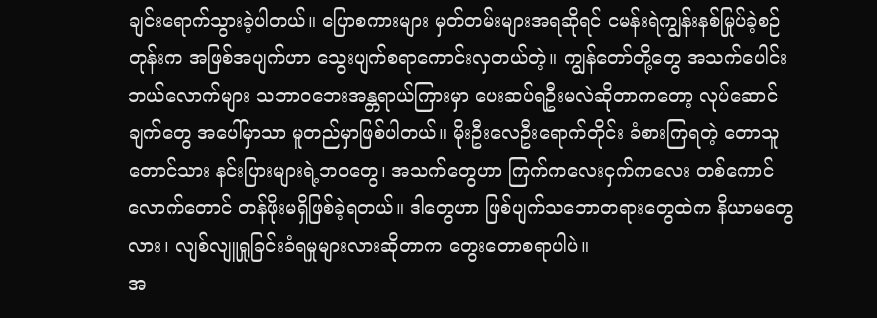ချင်းရောက်သွားခဲ့ပါတယ်။ ပြောစကားများ မှတ်တမ်းများအရဆိုရင် ငမန်းရဲကျွန်းနစ်မြုပ်ခဲ့စဉ်တုန်းက အဖြစ်အပျက်ဟာ သွေးပျက်စရာကောင်းလှတယ်တဲ့။ ကျွန်တော်တို့တွေ အသက်ပေါင်းဘယ်လောက်များ သဘာဝဘေးအန္တရာယ်ကြားမှာ ပေးဆပ်ရဦးမလဲဆိုတာကတော့ လုပ်ဆောင်ချက်တွေ အပေါ်မှာသာ မူတည်မှာဖြစ်ပါတယ်။ မိုးဦးလေဦးရောက်တိုင်း ခံစားကြရတဲ့ တောသူတောင်သား နင်းပြားများရဲ့ဘဝတွေ၊ အသက်တွေဟာ ကြက်ကလေးငှက်ကလေး တစ်ကောင်လောက်တောင် တန်ဖိုးမရှိဖြစ်ခဲ့ရတယ်။ ဒါတွေဟာ ဖြစ်ပျက်သဘောတရားတွေထဲက နိယာမတွေလား၊ လျစ်လျူရှုခြင်းခံရမှုများလားဆိုတာက တွေးတောစရာပါပဲ။
အ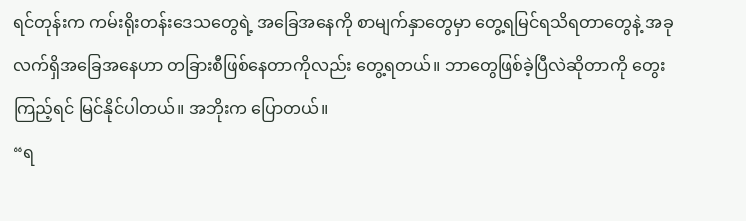ရင်တုန်းက ကမ်းရိုးတန်းဒေသတွေရဲ့ အခြေအနေကို စာမျက်နှာတွေမှာ တွေ့ရမြင်ရသိရတာတွေနဲ့ အခုလက်ရှိအခြေအနေဟာ တခြားစီဖြစ်နေတာကိုလည်း တွေ့ရတယ်။ ဘာတွေဖြစ်ခဲ့ပြီလဲဆိုတာကို တွေးကြည့်ရင် မြင်နိုင်ပါတယ်။ အဘိုးက ပြောတယ်။
“ရ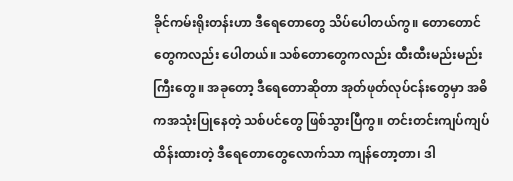ခိုင်ကမ်းရိုးတန်းဟာ ဒီရေတောတွေ သိပ်ပေါတယ်ကွ။ တောတောင်တွေကလည်း ပေါတယ်။ သစ်တောတွေကလည်း ထီးထီးမည်းမည်းကြီးတွေ။ အခုတော့ ဒီရေတောဆိုတာ အုတ်ဖုတ်လုပ်ငန်းတွေမှာ အဓိကအသုံးပြုနေတဲ့ သစ်ပင်တွေ ဖြစ်သွားပြီကွ။ တင်းတင်းကျပ်ကျပ် ထိန်းထားတဲ့ ဒီရေတောတွေလောက်သာ ကျန်တော့တာ၊ ဒါ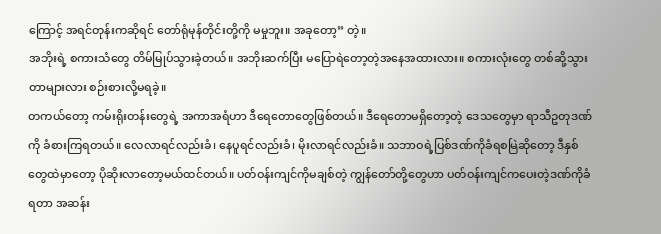ကြောင့် အရင်တုန်းကဆိုရင် တော်ရုံမုန်တိုင်းတို့ကို မမှုဘူး။ အခုတော့” တဲ့။
အဘိုးရဲ့ စကားသံတွေ တိမ်မြုပ်သွားခဲ့တယ်။ အဘိုးဆက်ပြီး မပြောရဲတော့တဲ့အနေအထားလား။ စကားလုံးတွေ တစ်ဆို့သွားတာများလား စဉ်းစားလို့မရခဲ့။
တကယ်တော့ ကမ်းရိုးတန်းတွေရဲ့ အကာအရံဟာ ဒီရေတောတွေဖြစ်တယ်။ ဒီရေတောမရှိတော့တဲ့ ဒေသတွေမှာ ရာသီဥတုဒဏ်ကို ခံစားကြရတယ်။ လေလာရင်လည်းခံ၊ နေပူရင်လည်းခံ၊ မိုးလာရင်လည်းခံ။ သဘာဝရဲ့ပြစ်ဒဏ်ကိုခံရစမြဲဆိုတော့ ဒီနှစ်တွေထဲမှာတော့ ပိုဆိုးလာတော့မယ်ထင်တယ်။ ပတ်ဝန်းကျင်ကိုမချစ်တဲ့ ကျွန်တော်တို့တွေဟာ ပတ်ဝန်းကျင်ကပေးတဲ့ဒဏ်ကိုခံရတာ အဆန်း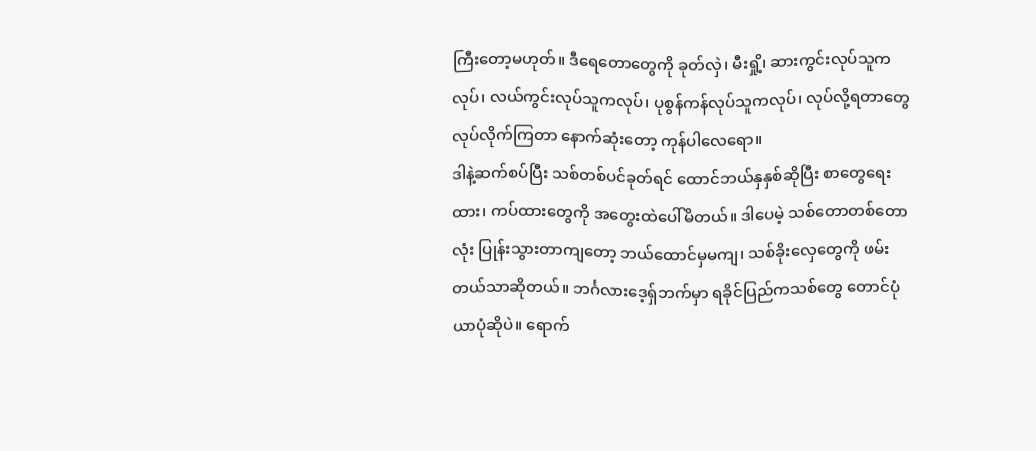ကြီးတော့မဟုတ်။ ဒီရေတောတွေကို ခုတ်လှဲ၊ မီးရှို့၊ ဆားကွင်းလုပ်သူကလုပ်၊ လယ်ကွင်းလုပ်သူကလုပ်၊ ပုစွန်ကန်လုပ်သူကလုပ်၊ လုပ်လို့ရတာတွေလုပ်လိုက်ကြတာ နောက်ဆုံးတော့ ကုန်ပါလေရော။
ဒါနဲ့ဆက်စပ်ပြီး သစ်တစ်ပင်ခုတ်ရင် ထောင်ဘယ်နှနှစ်ဆိုပြီး စာတွေရေးထား၊ ကပ်ထားတွေကို အတွေးထဲပေါ်မိတယ်။ ဒါပေမဲ့ သစ်တောတစ်တောလုံး ပြုန်းသွားတာကျတော့ ဘယ်ထောင်မှမကျ၊ သစ်ခိုးလှေတွေကို ဖမ်းတယ်သာဆိုတယ်။ ဘင်္ဂလားဒေ့ရှ်ဘက်မှာ ရခိုင်ပြည်ကသစ်တွေ တောင်ပုံယာပုံဆိုပဲ။ ရောက်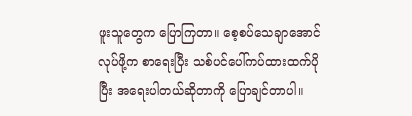ဖူးသူတွေက ပြောကြတာ။ စေ့စပ်သေချာအောင်လုပ်ဖို့က စာရေးပြီး သစ်ပင်ပေါ်ကပ်ထားထက်ပိုပြီး အရေးပါတယ်ဆိုတာကို ပြောချင်တာပါ။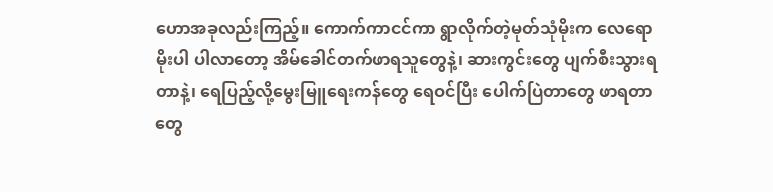ဟောအခုလည်းကြည့်။ ကောက်ကာငင်ကာ ရွာလိုက်တဲ့မုတ်သုံမိုးက လေရောမိုးပါ ပါလာတော့ အိမ်ခေါင်တက်ဖာရသူတွေနဲ့၊ ဆားကွင်းတွေ ပျက်စီးသွားရတာနဲ့၊ ရေပြည့်လို့မွေးမြူရေးကန်တွေ ရေဝင်ပြီး ပေါက်ပြဲတာတွေ ဖာရတာတွေ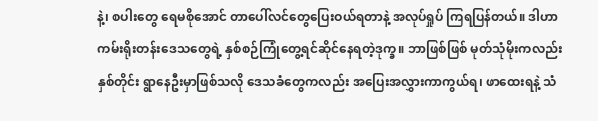နဲ့၊ စပါးတွေ ရေမစိုအောင် တာပေါ်လင်တွေပြေးဝယ်ရတာနဲ့ အလုပ်ရှုပ် ကြရပြန်တယ်။ ဒါဟာ ကမ်းရိုးတန်းဒေသတွေရဲ့ နှစ်စဉ်ကြုံတွေ့ရင်ဆိုင်နေရတဲ့ဒုက္ခ။ ဘာဖြစ်ဖြစ် မုတ်သုံမိုးကလည်း နှစ်တိုင်း ရွာနေဦးမှာဖြစ်သလို ဒေသခံတွေကလည်း အပြေးအလွှားကာကွယ်ရ၊ ဖာထေးရနဲ့ သံ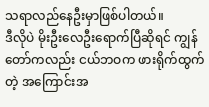သရာလည်နေဦးမှာဖြစ်ပါတယ်။
ဒီလိုပဲ မိုးဦးလေဦးရောက်ပြီဆိုရင် ကျွန်တော်ကလည်း ငယ်ဘဝက ဖားရိုက်ထွက်တဲ့ အကြောင်းအ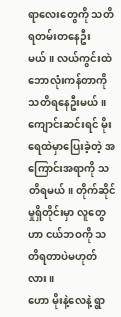ရာလေးတွေကို သတိရတမ်းတနေဦးမယ်။ လယ်ကွင်းထဲ ဘောလုံးကန်တာကို သတိရနေဦးမယ်။ ကျောင်းဆင်းရင် မိုးရေထဲမှာပြေးခဲ့တဲ့ အကြောင်းအရာကို သတိရမယ်။ တိုက်ဆိုင်မှုရှိတိုင်းမှာ လူတွေဟာ ငယ်ဘဝကို သတိရတာပဲမဟုတ်လား။
ဟော မိုးနဲ့လေနဲ့ ရွာ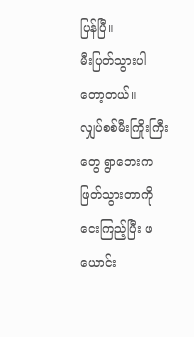ပြန်ပြီ။
မီးပြတ်သွားပါတော့တယ်။
လျှပ်စစ်မီးကြိုးကြီးတွေ ရွာဘေးက ဖြတ်သွားတာကိုငေးကြည့်ပြီး ဖယောင်း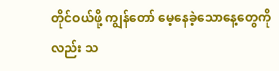တိုင်ဝယ်ဖို့ ကျွန်တော် မေ့နေခဲ့သောနေ့တွေကိုလည်း သ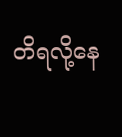တိရလို့နေ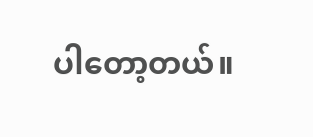ပါတော့တယ်။